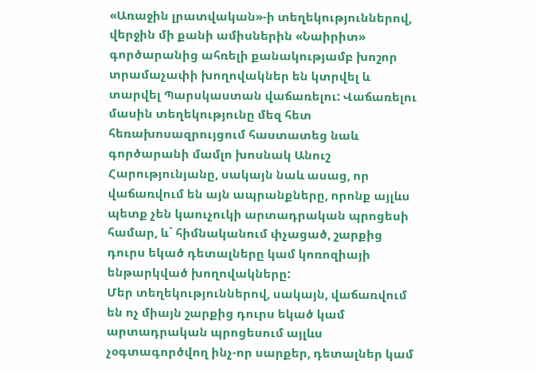«Առաջին լրատվական»-ի տեղեկություններով, վերջին մի քանի ամիսներին «Նաիրիտ» գործարանից ահռելի քանակությամբ խոշոր տրամաչափի խողովակներ են կտրվել և տարվել Պարսկաստան վաճառելու: Վաճառելու մասին տեղեկությունը մեզ հետ հեռախոսազրույցում հաստատեց նաև գործարանի մամլո խոսնակ Անուշ Հարությունյանը, սակայն նաև ասաց, որ վաճառվում են այն ապրանքները, որոնք այլևս պետք չեն կաուչուկի արտադրական պրոցեսի համար, և` հիմնականում փչացած, շարքից դուրս եկած դետալները կամ կոռոզիայի ենթարկված խողովակները:
Մեր տեղեկություններով, սակայն, վաճառվում են ոչ միայն շարքից դուրս եկած կամ արտադրական պրոցեսում այլևս չօգտագործվող ինչ-որ սարքեր, դետալներ կամ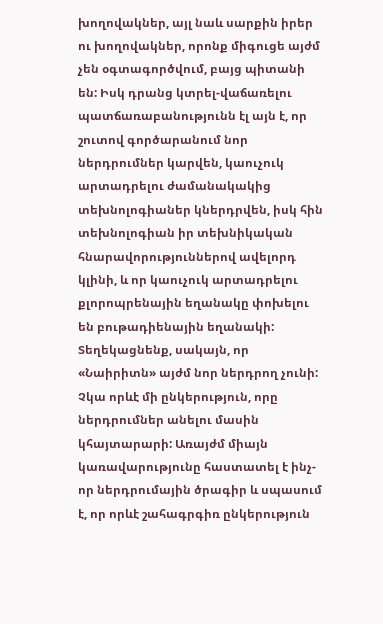խողովակներ, այլ նաև սարքին իրեր ու խողովակներ, որոնք միգուցե այժմ չեն օգտագործվում, բայց պիտանի են: Իսկ դրանց կտրել-վաճառելու պատճառաբանությունն էլ այն է, որ շուտով գործարանում նոր ներդրումներ կարվեն, կաուչուկ արտադրելու ժամանակակից տեխնոլոգիաներ կներդրվեն, իսկ հին տեխնոլոգիան իր տեխնիկական հնարավորություններով ավելորդ կլինի, և որ կաուչուկ արտադրելու քլորոպրենային եղանակը փոխելու են բութադիենային եղանակի: Տեղեկացնենք, սակայն, որ «Նաիրիտն» այժմ նոր ներդրող չունի: Չկա որևէ մի ընկերություն, որը ներդրումներ անելու մասին կհայտարարի: Առայժմ միայն կառավարությունը հաստատել է ինչ-որ ներդրումային ծրագիր և սպասում է, որ որևէ շահագրգիռ ընկերություն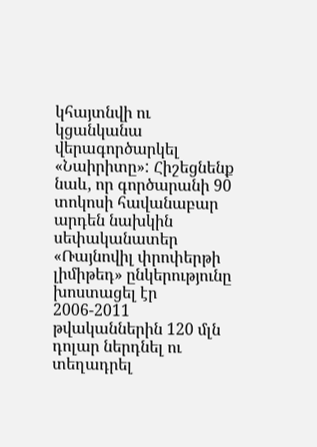կհայտնվի ու կցանկանա վերագործարկել «Նաիրիտը»: Հիշեցնենք նաև, որ գործարանի 90 տոկոսի հավանաբար արդեն նախկին սեփականատեր «Ռայնովիլ փրոփերթի լիմիթեդ» ընկերությունը խոստացել էր 2006-2011 թվականներին 120 մլն դոլար ներդնել ու տեղադրել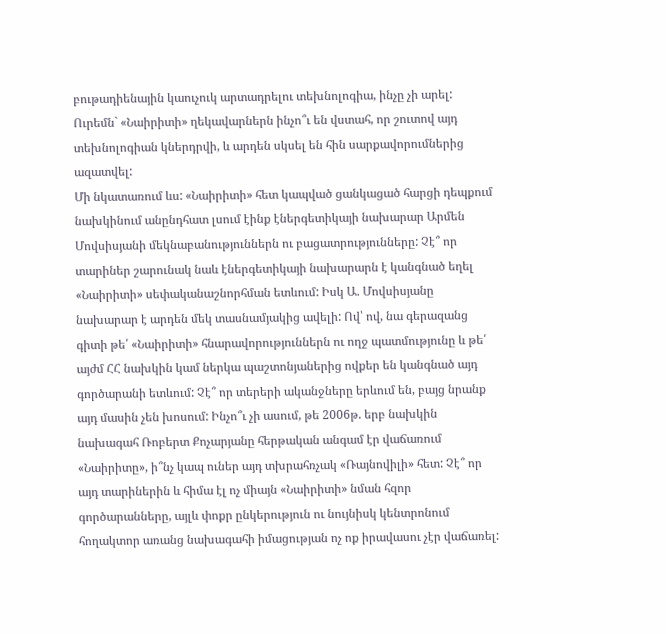բութադիենային կաուչուկ արտադրելու տեխնոլոգիա, ինչը չի արել: Ուրեմն` «Նաիրիտի» ղեկավարներն ինչո՞ւ են վստահ, որ շուտով այդ տեխնոլոգիան կներդրվի, և արդեն սկսել են հին սարքավորումներից ազատվել:
Մի նկատառում ևս: «Նաիրիտի» հետ կապված ցանկացած հարցի դեպքում նախկինում անընդհատ լսում էինք էներգետիկայի նախարար Արմեն Մովսիսյանի մեկնաբանություններն ու բացատրությունները: Չէ՞ որ տարիներ շարունակ նաև էներգետիկայի նախարարն է կանգնած եղել «Նաիրիտի» սեփականաշնորհման ետևում: Իսկ Ա. Մովսիսյանը նախարար է արդեն մեկ տասնամյակից ավելի: Ով՝ ով, նա գերազանց գիտի թե՛ «Նաիրիտի» հնարավորություններն ու ողջ պատմությունը և թե՛ այժմ ՀՀ նախկին կամ ներկա պաշտոնյաներից ովքեր են կանգնած այդ գործարանի ետևում: Չէ՞ որ տերերի ականջները երևում են, բայց նրանք այդ մասին չեն խոսում: Ինչո՞ւ չի ասում, թե 2006թ. երբ նախկին նախագահ Ռոբերտ Քոչարյանը հերթական անգամ էր վաճառում «Նաիրիտը», ի՞նչ կապ ուներ այդ տխրահռչակ «Ռայնովիլի» հետ: Չէ՞ որ այդ տարիներին և հիմա էլ ոչ միայն «Նաիրիտի» նման հզոր գործարանները, այլև փոքր ընկերություն ու նույնիսկ կենտրոնում հողակտոր առանց նախագահի իմացության ոչ ոք իրավասու չէր վաճառել: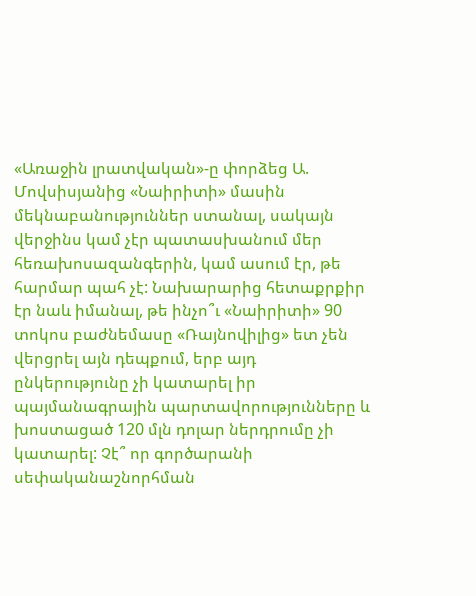«Առաջին լրատվական»-ը փորձեց Ա. Մովսիսյանից «Նաիրիտի» մասին մեկնաբանություններ ստանալ, սակայն վերջինս կամ չէր պատասխանում մեր հեռախոսազանգերին, կամ ասում էր, թե հարմար պահ չէ: Նախարարից հետաքրքիր էր նաև իմանալ, թե ինչո՞ւ «Նաիրիտի» 90 տոկոս բաժնեմասը «Ռայնովիլից» ետ չեն վերցրել այն դեպքում, երբ այդ ընկերությունը չի կատարել իր պայմանագրային պարտավորությունները և խոստացած 120 մլն դոլար ներդրումը չի կատարել: Չէ՞ որ գործարանի սեփականաշնորհման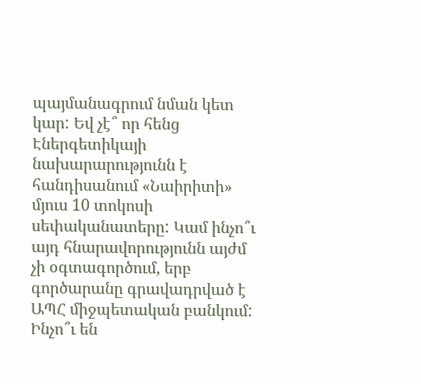պայմանագրում նման կետ կար: Եվ չէ՞ որ հենց Էներգետիկայի նախարարությունն է հանդիսանում «Նաիրիտի» մյուս 10 տոկոսի սեփականատերը: Կամ ինչո՞ւ այդ հնարավորությունն այժմ չի օգտագործում, երբ գործարանը գրավադրված է ԱՊՀ միջպետական բանկում: Ինչո՞ւ են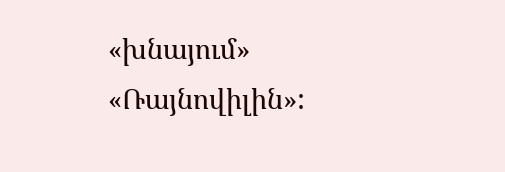«խնայում» «Ռայնովիլին»: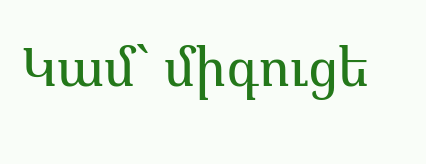Կամ` միգուցե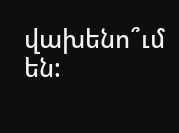վախենո՞ւմ են: